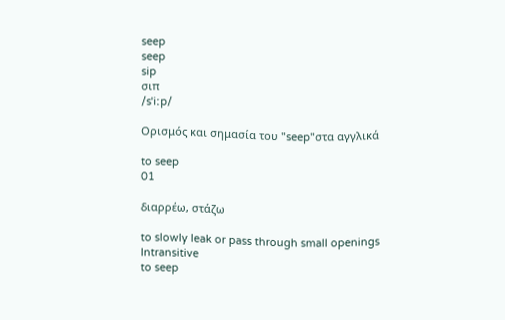seep
seep
sip
σιπ
/sˈiːp/

Ορισμός και σημασία του "seep"στα αγγλικά

to seep
01

διαρρέω, στάζω

to slowly leak or pass through small openings
Intransitive
to seep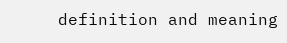definition and meaning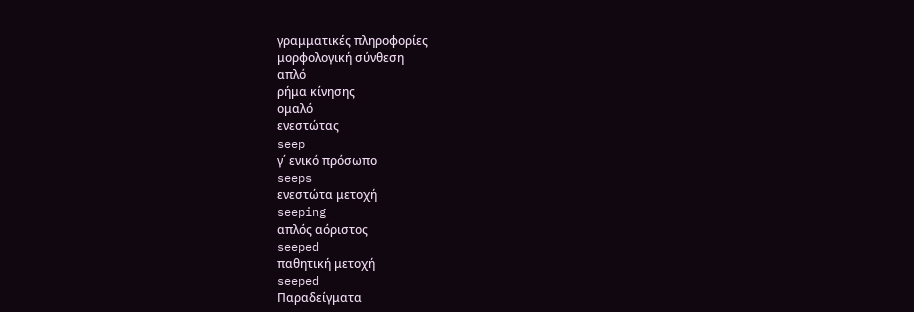γραμματικές πληροφορίες
μορφολογική σύνθεση
απλό
ρήμα κίνησης
ομαλό
ενεστώτας
seep
γ΄ ενικό πρόσωπο
seeps
ενεστώτα μετοχή
seeping
απλός αόριστος
seeped
παθητική μετοχή
seeped
Παραδείγματα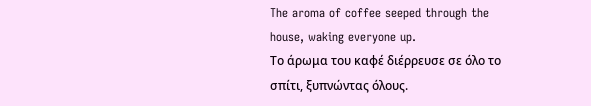The aroma of coffee seeped through the house, waking everyone up.
Το άρωμα του καφέ διέρρευσε σε όλο το σπίτι, ξυπνώντας όλους.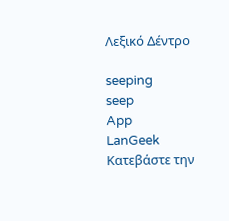Λεξικό Δέντρο

seeping
seep
App
LanGeek
Κατεβάστε την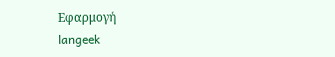Εφαρμογή
langeek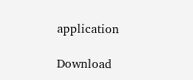application

Download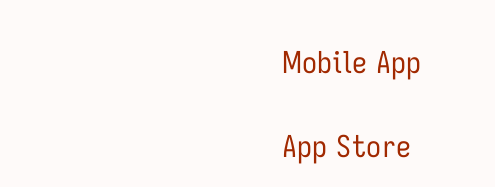Mobile App

App Store